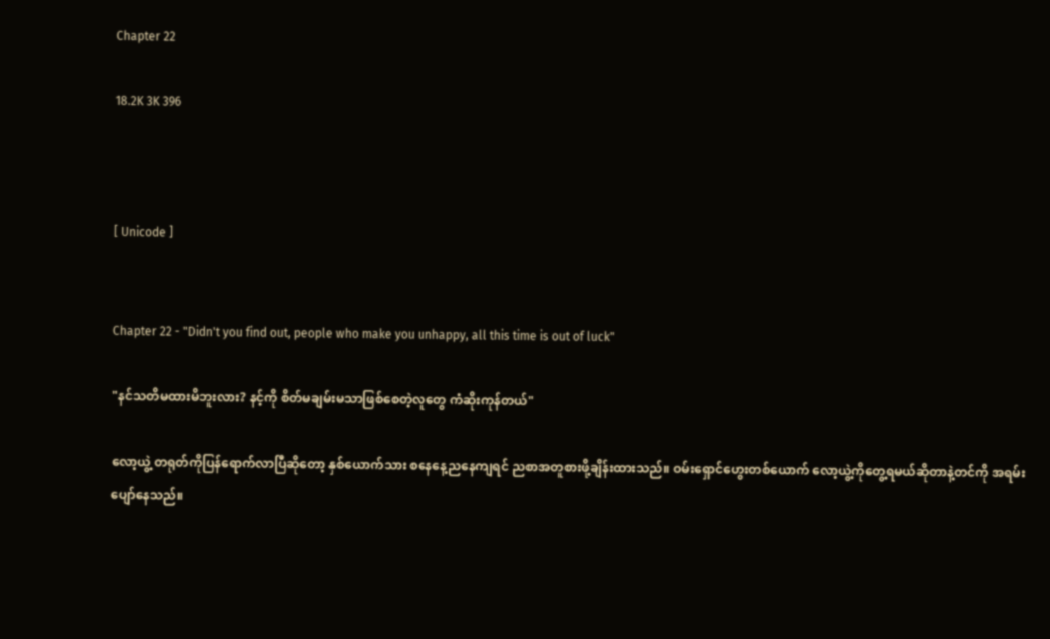Chapter 22

18.2K 3K 396



[ Unicode ]


Chapter 22 - "Didn't you find out, people who make you unhappy, all this time is out of luck"

"နင်သတိမထားမိဘူးလား? နင့်ကို စိတ်မချမ်းမသာဖြစ်စေတဲ့လူတွေ ကံဆိုးကုန်တယ်"

လော့ယွဲ့ တရုတ်ကိုပြန်ရောက်လာပြီဆိုတော့ နှစ်ယောက်သား စနေနေ့ညနေကျရင် ညစာအတူစားဖို့ချိန်းထားသည်။ ဝမ်းရှောင်ဟွေးတစ်ယောက် လော့ယွဲ့ကိုတွေ့ရမယ်ဆိုတာနဲ့တင်ကို အရမ်းပျော်နေသည်။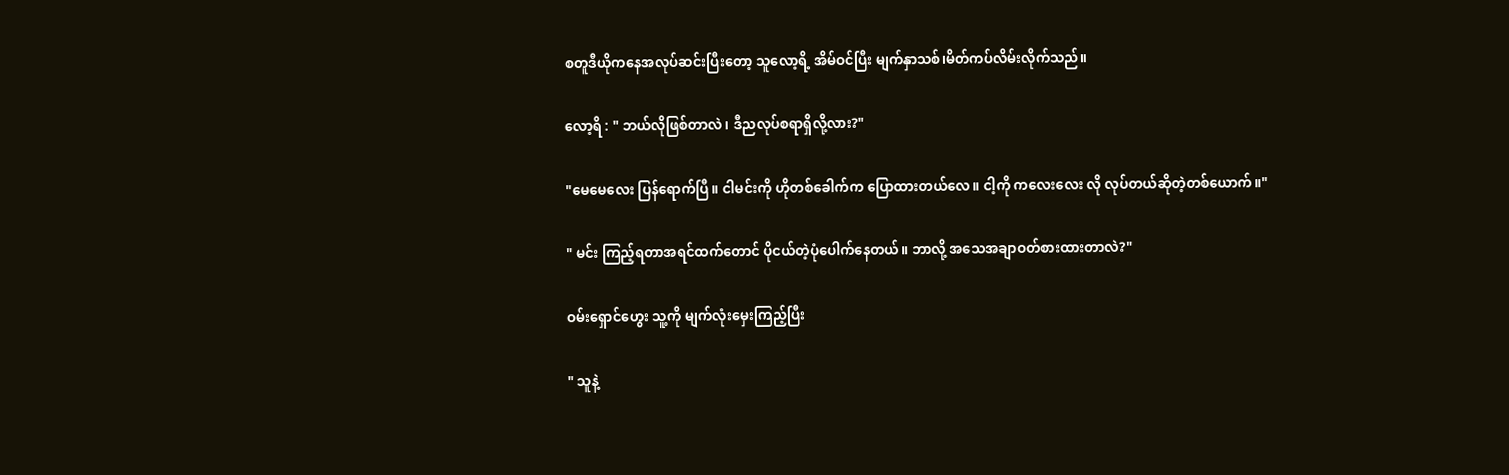စတူဒီယိုကနေအလုပ်ဆင်းပြီးတော့ သူလော့ရိ့ အိမ်ဝင်ပြီး မျက်နှာသစ်၊မိတ်ကပ်လိမ်းလိုက်သည်။

လော့ရိ : " ဘယ်လိုဖြစ်တာလဲ၊ ဒီညလုပ်စရာရှိလို့လား?"

"မေမေလေး ပြန်ရောက်ပြီ။ ငါမင်းကို ဟိုတစ်ခေါက်က ပြောထားတယ်လေ။ ငါ့ကို ကလေးလေး လို လုပ်တယ်ဆိုတဲ့တစ်ယောက်။"

" မင်း ကြည့်ရတာအရင်ထက်တောင် ပိုငယ်တဲ့ပုံပေါက်နေတယ်။ ဘာလို့ အသေအချာဝတ်စားထားတာလဲ?"

ဝမ်းရှောင်ဟွေး သူ့ကို မျက်လုံးမှေးကြည့်ပြီး

" သူနဲ့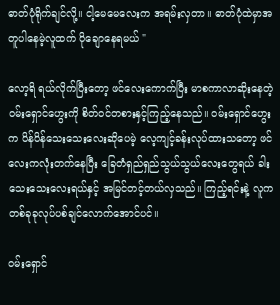ဓာတ်ပုံရိုက်ချင်လို့။ ငါ့မေမေလေးက အရမ်းလှတာ။ ဓာတ်ပုံထဲမှာအတူပါနေမဲ့လူထက် ပိုချောနေရမယ် "

လော့ရိ ရယ်လိုက်ပြီးတော့ ဖင်လေးကောက်ပြီး မာစကာလာဆိုးနေတဲ့ ဝမ်းရှောင်ဟွေးကို စိတ်ဝင်တစားနှင့်ကြည့်နေသည်။ ဝမ်းရှောင်ဟွေးက ပိန်ပိန်သေးသေးလေးဆိုပေမဲ့ လေ့ကျင့်ခန်းလုပ်ထားသတော့ ဖင်လေးကလုံးတက်နေပြီး ခြေတံရှည်ရှည်သွယ်သွယ်လေးတွေရယ် ခါးသေးသေးလေးရယ်နှင့် အမြင်တင့်တယ်လှသည်။ ကြည့်ရင်းနဲ့ လူက တစ်ခုခုလုပ်ပစ်ချင်လောက်အောင်ပင်။

ဝမ်းရှောင်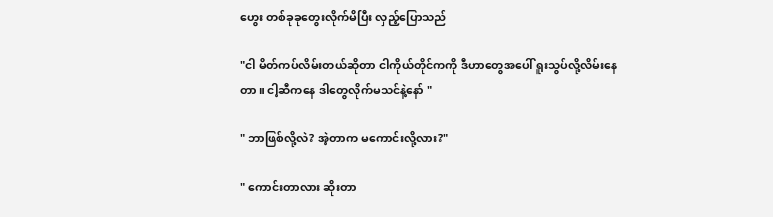ဟွေး တစ်ခုခုတွေးလိုက်မိပြီး လှည့်ပြောသည်

"ငါ မိတ်ကပ်လိမ်းတယ်ဆိုတာ ငါကိုယ်တိုင်ကကို ဒီဟာတွေအပေါ် ရူးသွပ်လို့လိမ်းနေတာ။ ငါ့ဆီကနေ ဒါတွေလိုက်မသင်နဲ့နော် "

" ဘာဖြစ်လို့လဲ? အဲ့တာက မကောင်းလို့လား?"

" ကောင်းတာလား ဆိုးတာ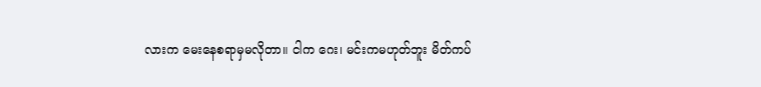လားက မေးနေစရာမှမလိုတာ။ ငါက ဂေး၊ မင်းကမဟုတ်ဘူး မိတ်ကပ်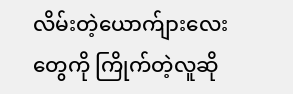လိမ်းတဲ့ယောက်ျားလေးတွေကို ကြိုက်တဲ့လူဆို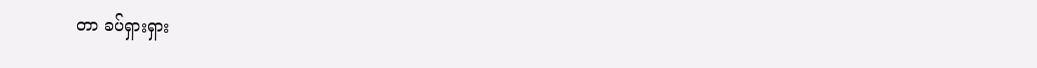တာ ခပ်ရှားရှား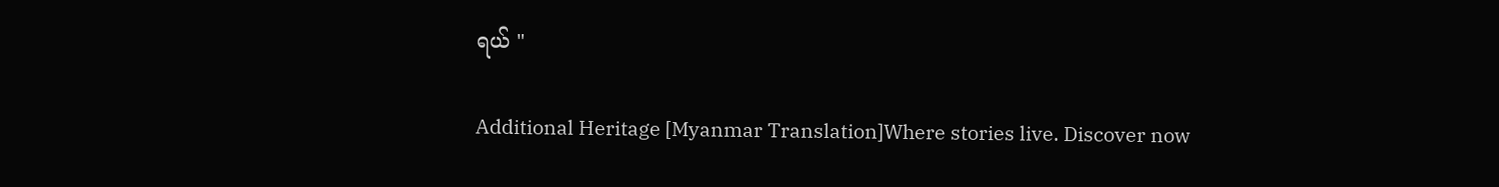ရယ် "

Additional Heritage [Myanmar Translation]Where stories live. Discover now